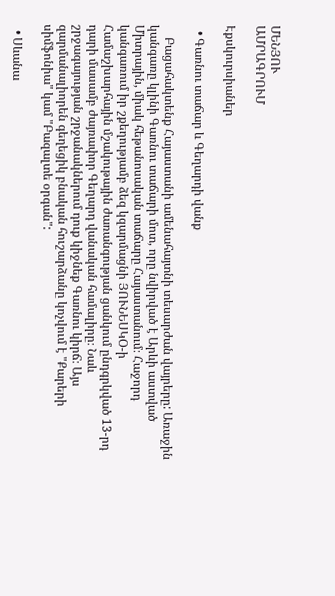ՄԵՆՅՈՒ
ԱՄՐԱԳՐՈՒՄ

Էքսկուրսիաներ

  • Գառնու տաճար և Գեղարդի վանք

    Բացահակտենք Հայաստանի ամենահայտնի տեսարժան վայրերը: Առաջին կանգառը կլինի Գառնու տաճարի մոտ, որը նվիրված է Արևի աստված Միտրային, միակ հեթանոսական տաճարը Հայաստանում։ Հաջորդ կանգառում իր շքեղությամբ ձեզ կզարմացնի ՅՈՒՆԵՍԿՕ-ի Համաշխարհային մշակութային ժառանգության ցանկում ընդգրկված 13-րդ դարի մասամբ ժայռափոր Գեղարդ վանական համալիրը։ Նաև շրջագայության շրջանակներում դուք կիջնեք Գառնու կիրճ։ Այս զարմանալիորեն գեղեցիկ բնական հուշարձանը կոչվում է "Քարերի սիմֆոնիա" կամ "Բազալտե օրգան":

  • Սևանա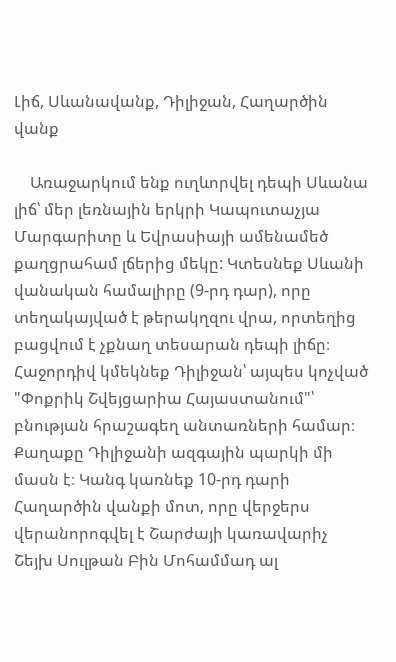Լիճ, Սևանավանք, Դիլիջան, Հաղարծին վանք

    Առաջարկում ենք ուղևորվել դեպի Սևանա լիճ՝ մեր լեռնային երկրի Կապուտաչյա Մարգարիտը և Եվրասիայի ամենամեծ քաղցրահամ լճերից մեկը: Կտեսնեք Սևանի վանական համալիրը (9-րդ դար), որը տեղակայված է թերակղզու վրա, որտեղից բացվում է չքնաղ տեսարան դեպի լիճը։ Հաջորդիվ կմեկնեք Դիլիջան՝ այպես կոչված "Փոքրիկ Շվեյցարիա Հայաստանում"՝  բնության հրաշագեղ անտառների համար։ Քաղաքը Դիլիջանի ազգային պարկի մի մասն է։ Կանգ կառնեք 10-րդ դարի Հաղարծին վանքի մոտ, որը վերջերս վերանորոգվել է Շարժայի կառավարիչ Շեյխ Սուլթան Բին Մոհամմադ ալ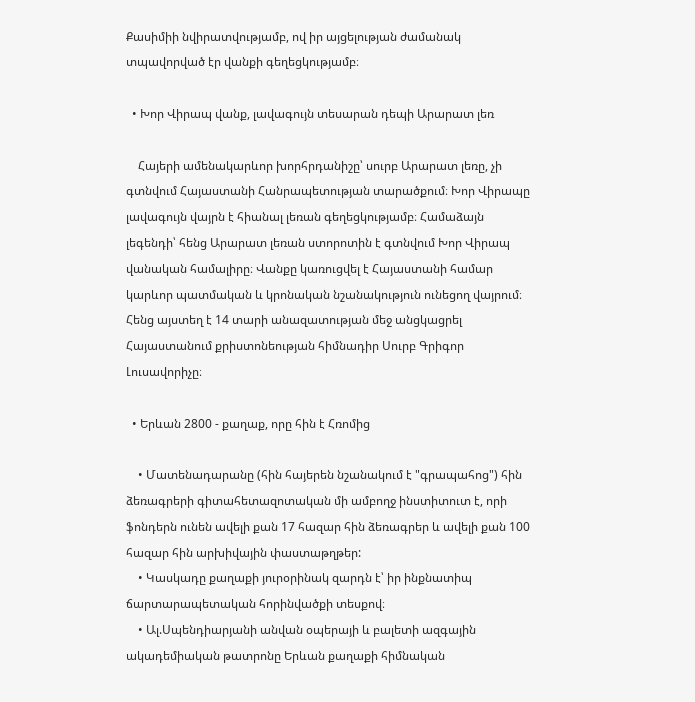Քասիմիի նվիրատվությամբ, ով իր այցելության ժամանակ տպավորված էր վանքի գեղեցկությամբ։

  • Խոր Վիրապ վանք, լավագույն տեսարան դեպի Արարատ լեռ

    Հայերի ամենակարևոր խորհրդանիշը՝ սուրբ Արարատ լեռը, չի գտնվում Հայաստանի Հանրապետության տարածքում։ Խոր Վիրապը լավագույն վայրն է հիանալ լեռան գեղեցկությամբ։ Համաձայն լեգենդի՝ հենց Արարատ լեռան ստորոտին է գտնվում Խոր Վիրապ վանական համալիրը։ Վանքը կառուցվել է Հայաստանի համար կարևոր պատմական և կրոնական նշանակություն ունեցող վայրում։ Հենց այստեղ է 14 տարի անազատության մեջ անցկացրել Հայաստանում քրիստոնեության հիմնադիր Սուրբ Գրիգոր Լուսավորիչը։

  • Երևան 2800 - քաղաք, որը հին է Հռոմից

    • Մատենադարանը (հին հայերեն նշանակում է "գրապահոց") հին ձեռագրերի գիտահետազոտական մի ամբողջ ինստիտուտ է, որի ֆոնդերն ունեն ավելի քան 17 հազար հին ձեռագրեր և ավելի քան 100 հազար հին արխիվային փաստաթղթեր:
    • Կասկադը քաղաքի յուրօրինակ զարդն է՝ իր ինքնատիպ ճարտարապետական հորինվածքի տեսքով։
    • Ալ.Սպենդիարյանի անվան օպերայի և բալետի ազգային ակադեմիական թատրոնը Երևան քաղաքի հիմնական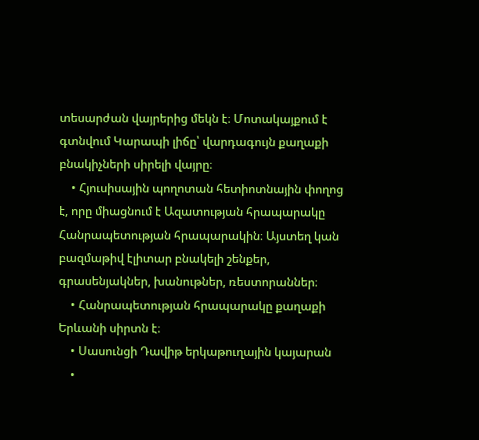տեսարժան վայրերից մեկն է։ Մոտակայքում է գտնվում Կարապի լիճը՝ վարդագույն քաղաքի բնակիչների սիրելի վայրը։
    • Հյուսիսային պողոտան հետիոտնային փողոց է, որը միացնում է Ազատության հրապարակը Հանրապետության հրապարակին։ Այստեղ կան բազմաթիվ էլիտար բնակելի շենքեր, գրասենյակներ, խանութներ, ռեստորաններ։
    • Հանրապետության հրապարակը քաղաքի Երևանի սիրտն է։
    • Սասունցի Դավիթ երկաթուղային կայարան
    •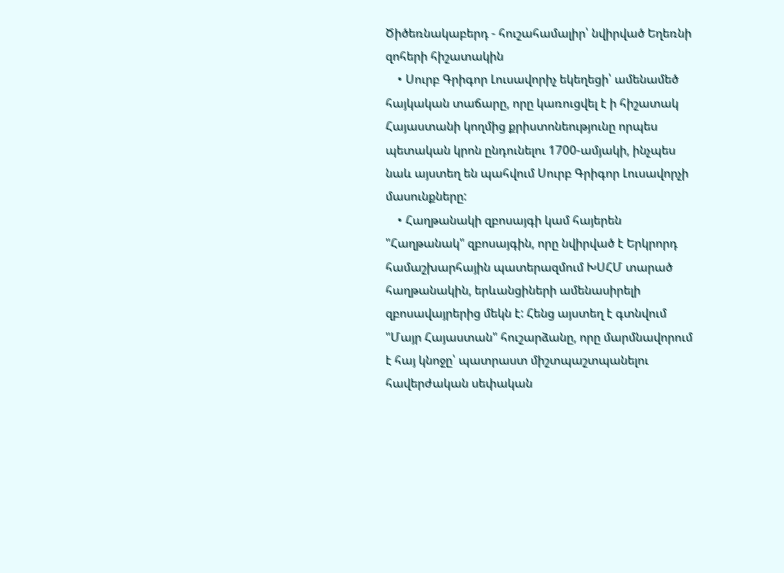Ծիծեռնակաբերդ - հուշահամալիր՝ նվիրված Եղեռնի զոհերի հիշատակին
    • Սուրբ Գրիգոր Լուսավորիչ եկեղեցի՝ ամենամեծ հայկական տաճարը, որը կառուցվել է ի հիշատակ Հայաստանի կողմից քրիստոնեությունը որպես պետական կրոն ընդունելու 1700-ամյակի, ինչպես նաև այստեղ են պահվում Սուրբ Գրիգոր Լուսավորչի մասունքները:
    • Հաղթանակի զբոսայգի կամ հայերեն "Հաղթանակ" զբոսայգին, որը նվիրված է Երկրորդ համաշխարհային պատերազմում ԽՍՀՄ տարած հաղթանակին, երևանցիների ամենասիրելի զբոսավայրերից մեկն է: Հենց այստեղ է գտնվում "Մայր Հայաստան" հուշարձանը, որը մարմնավորում է հայ կնոջը՝ պատրաստ միշտպաշտպանելու հավերժական սեփական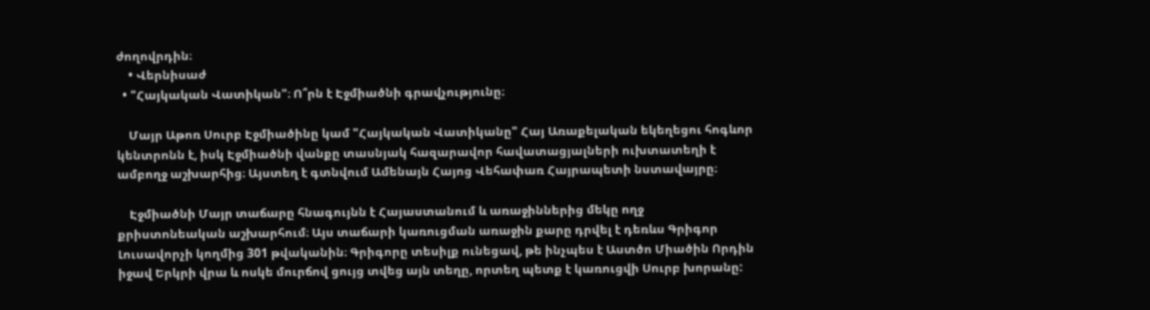ժողովրդին։
    • Վերնիսաժ
  • "Հայկական Վատիկան"։ Ո՞րն է Էջմիածնի գրավչությունը։

    Մայր Աթոռ Սուրբ Էջմիածինը կամ "Հայկական Վատիկանը" Հայ Առաքելական եկեղեցու հոգևոր կենտրոնն է, իսկ Էջմիածնի վանքը տասնյակ հազարավոր հավատացյալների ուխտատեղի է ամբողջ աշխարհից։ Այստեղ է գտնվում Ամենայն Հայոց Վեհափառ Հայրապետի նստավայրը։

    Էջմիածնի Մայր տաճարը հնագույնն է Հայաստանում և առաջիններից մեկը ողջ քրիստոնեական աշխարհում։ Այս տաճարի կառուցման առաջին քարը դրվել է դեռևս Գրիգոր Լուսավորչի կողմից 301 թվականին։ Գրիգորը տեսիլք ունեցավ, թե ինչպես է Աստծո Միածին Որդին իջավ Երկրի վրա և ոսկե մուրճով ցույց տվեց այն տեղը, որտեղ պետք է կառուցվի Սուրբ խորանը: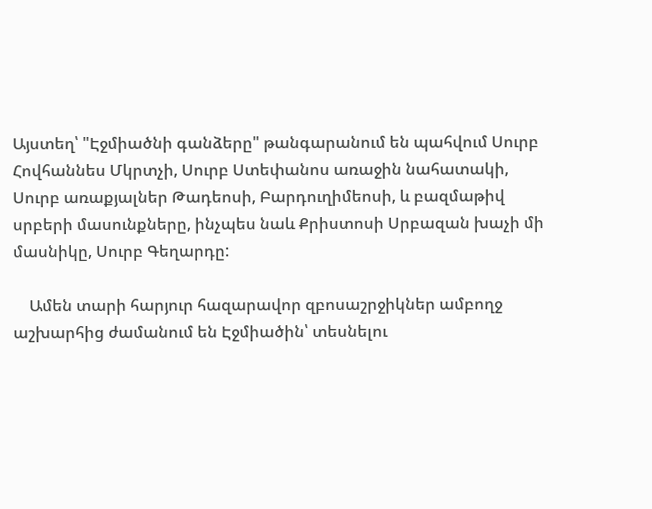Այստեղ՝ "Էջմիածնի գանձերը" թանգարանում են պահվում Սուրբ Հովհաննես Մկրտչի, Սուրբ Ստեփանոս առաջին նահատակի, Սուրբ առաքյալներ Թադեոսի, Բարդուղիմեոսի, և բազմաթիվ սրբերի մասունքները, ինչպես նաև Քրիստոսի Սրբազան խաչի մի մասնիկը, Սուրբ Գեղարդը:

    Ամեն տարի հարյուր հազարավոր զբոսաշրջիկներ ամբողջ աշխարհից ժամանում են Էջմիածին՝ տեսնելու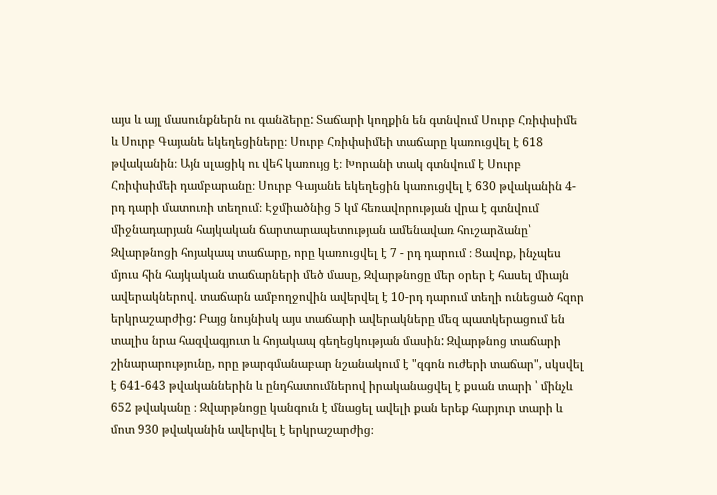այս և այլ մասունքներն ու գանձերը: Տաճարի կողքին են գտնվում Սուրբ Հռիփսիմե և Սուրբ Գայանե եկեղեցիները։ Սուրբ Հռիփսիմեի տաճարը կառուցվել է 618 թվականին։ Այն սլացիկ ու վեհ կառույց է։ Խորանի տակ գտնվում է Սուրբ Հռիփսիմեի դամբարանը։ Սուրբ Գայանե եկեղեցին կառուցվել է 630 թվականին 4-րդ դարի մատուռի տեղում։ Էջմիածնից 5 կմ հեռավորության վրա է գտնվում միջնադարյան հայկական ճարտարապետության ամենավառ հուշարձանը՝ Զվարթնոցի հոյակապ տաճարը, որը կառուցվել է 7 - րդ դարում ։ Ցավոք, ինչպես մյուս հին հայկական տաճարների մեծ մասը, Զվարթնոցը մեր օրեր է հասել միայն ավերակներով․ տաճարն ամբողջովին ավերվել է 10-րդ դարում տեղի ունեցած հզոր երկրաշարժից: Բայց նույնիսկ այս տաճարի ավերակները մեզ պատկերացում են տալիս նրա հազվագյուտ և հոյակապ գեղեցկության մասին: Զվարթնոց տաճարի շինարարությունը, որը թարգմանաբար նշանակում է "զգոն ուժերի տաճար", սկսվել է 641-643 թվականներին և ընդհատումներով իրականացվել է քսան տարի ՝ մինչև 652 թվականը ։ Զվարթնոցը կանգուն է մնացել ավելի քան երեք հարյուր տարի և մոտ 930 թվականին ավերվել է երկրաշարժից։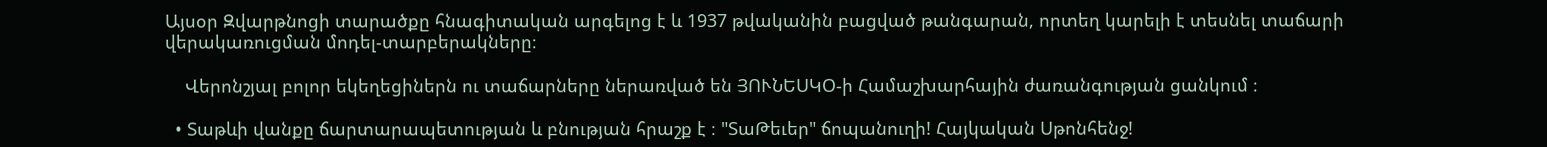Այսօր Զվարթնոցի տարածքը հնագիտական արգելոց է և 1937 թվականին բացված թանգարան, որտեղ կարելի է տեսնել տաճարի վերակառուցման մոդել-տարբերակները։

    Վերոնշյալ բոլոր եկեղեցիներն ու տաճարները ներառված են ՅՈՒՆԵՍԿՕ-ի Համաշխարհային ժառանգության ցանկում ։

  • Տաթևի վանքը ճարտարապետության և բնության հրաշք է ։ "ՏաԹեւեր" ճոպանուղի! Հայկական Սթոնհենջ!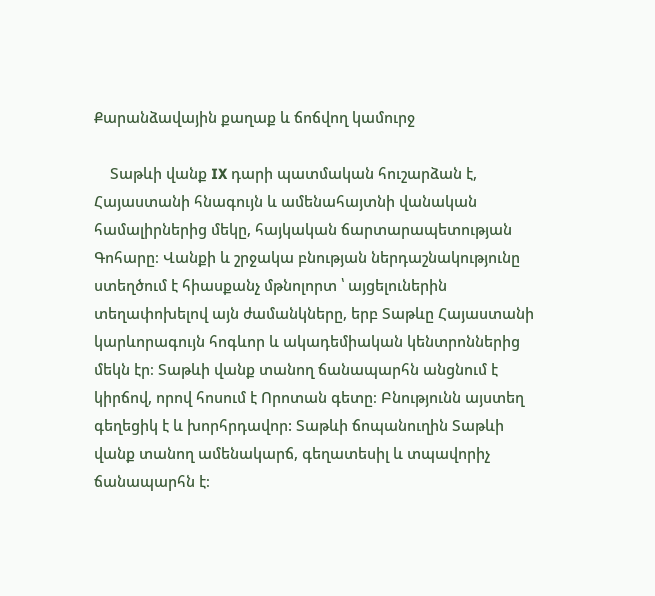Քարանձավային քաղաք և ճոճվող կամուրջ

    Տաթևի վանք IX դարի պատմական հուշարձան է, Հայաստանի հնագույն և ամենահայտնի վանական համալիրներից մեկը, հայկական ճարտարապետության Գոհարը։ Վանքի և շրջակա բնության ներդաշնակությունը ստեղծում է հիասքանչ մթնոլորտ ՝ այցելուներին տեղափոխելով այն ժամանկները, երբ Տաթևը Հայաստանի կարևորագույն հոգևոր և ակադեմիական կենտրոններից մեկն էր։ Տաթևի վանք տանող ճանապարհն անցնում է կիրճով, որով հոսում է Որոտան գետը։ Բնությունն այստեղ գեղեցիկ է և խորհրդավոր: Տաթևի ճոպանուղին Տաթևի վանք տանող ամենակարճ, գեղատեսիլ և տպավորիչ ճանապարհն է։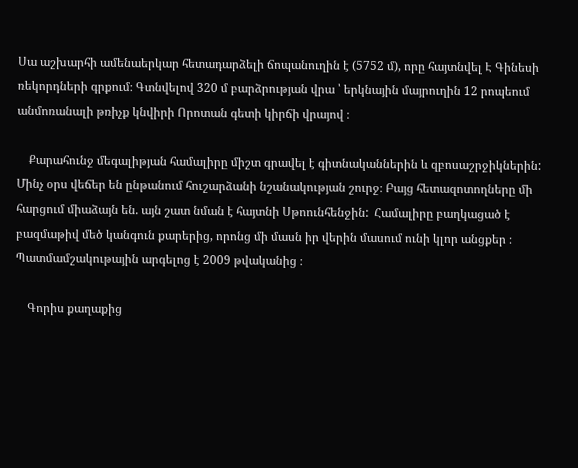Սա աշխարհի ամենաերկար հետադարձելի ճոպանուղին է (5752 մ), որը հայտնվել Է Գինեսի ռեկորդների գրքում։ Գտնվելով 320 մ բարձրության վրա ՝ երկնային մայրուղին 12 րոպեում անմոռանալի թռիչք կնվիրի Որոտան գետի կիրճի վրայով ։

    Քարահունջ մեգալիթյան համալիրը միշտ գրավել է գիտնականներին և զբոսաշրջիկներին: Մինչ օրս վեճեր են ընթանում հուշարձանի նշանակության շուրջ։ Բայց հետազոտողները մի հարցում միաձայն են. այն շատ նման է հայտնի Սթոունհենջին:  Համալիրը բաղկացած է բազմաթիվ մեծ կանգուն քարերից, որոնց մի մասն իր վերին մասում ունի կլոր անցքեր ։ Պատմամշակութային արգելոց է 2009 թվականից ։

    Գորիս քաղաքից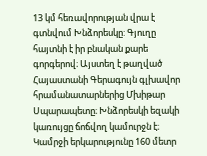13 կմ հեռավորության վրա է գտնվում Խնձորեսկը: Գյուղը հայտնի է իր բնական քարե գորգերով։ Այստեղ է թաղված Հայաստանի Գերագույն գլխավոր հրամանատարներից Մխիթար Սպարապետը։ Խնձորեսկի եզակի կառույցը ճոճվող կամուրջն է։ Կամրջի երկարությունը 160 մետր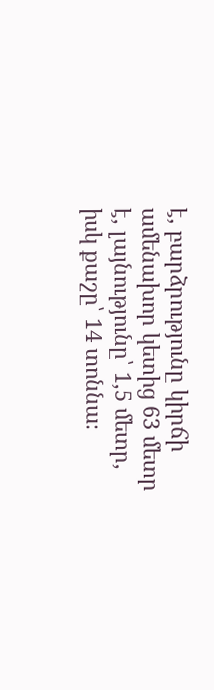է, բարձրությունը կիրճի ամենախոր կետից 63 մետր է, լայնությունը՝ 1,5 մետր, իսկ քաշը՝ 14 տոննա։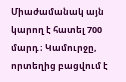Միաժամանակ այն կարող է հատել 700 մարդ ։ Կամուրջը, որտեղից բացվում է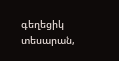գեղեցիկ տեսարան,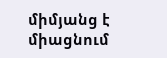միմյանց է միացնում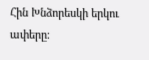Հին Խնձորեսկի երկու ափերը։